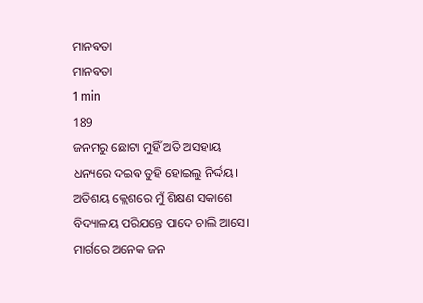ମାନଵତା
ମାନଵତା
1 min
189
ଜନମରୁ ଛୋଟା ମୁହିଁ ଅତି ଅସହାୟ
ଧନ୍ୟରେ ଦଇଵ ତୁହି ହୋଇଲୁ ନିର୍ଦ୍ଦୟ।
ଅତିଶୟ କ୍ଲେଶରେ ମୁଁ ଶିକ୍ଷଣ ସକାଶେ
ବିଦ୍ୟାଳୟ ପରିଯନ୍ତେ ପାଦେ ଚାଲି ଆସେ।
ମାର୍ଗରେ ଅନେକ ଜନ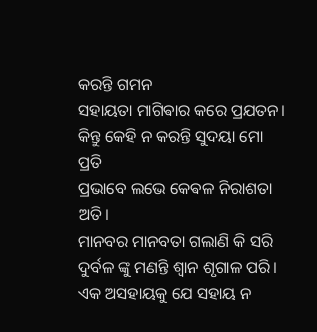କରନ୍ତି ଗମନ
ସହାୟତା ମାଗିଵାର କରେ ପ୍ରଯତନ।
କିନ୍ତୁ କେହି ନ କରନ୍ତି ସୁଦୟା ମୋ ପ୍ରତି
ପ୍ରଭାବେ ଲଭେ କେଵଳ ନିରାଶତା ଅତି।
ମାନବର ମାନବତା ଗଲାଣି କି ସରି
ଦୁର୍ବଳ ଙ୍କୁ ମଣନ୍ତି ଶ୍ଵାନ ଶୃଗାଳ ପରି।
ଏକ ଅସହାୟକୁ ଯେ ସହାୟ ନ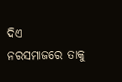ଦିଏ
ନରସମାଜରେ ତାକୁ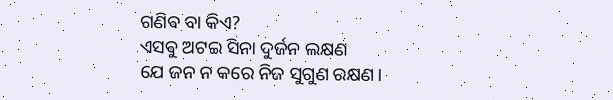ଗଣିଵ ବା କିଏ?
ଏସଵୁ ଅଟଇ ସିନା ଦୁର୍ଜନ ଲକ୍ଷଣ
ଯେ ଜନ ନ କରେ ନିଜ ସୁଗୁଣ ରକ୍ଷଣ।